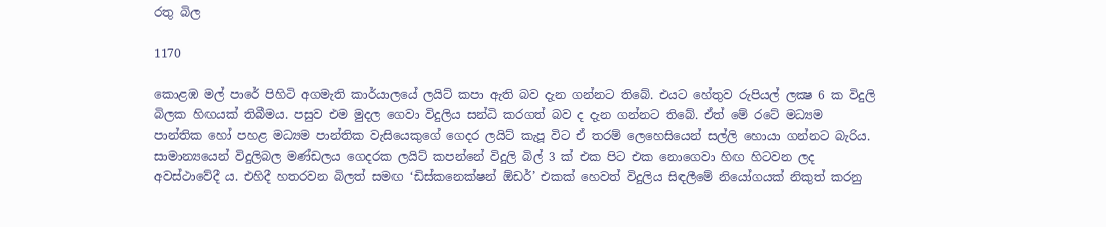රතු බිල

1170

කොළඹ මල් පාරේ පිහිටි අගමැති කාර්යාලයේ ලයිට් කපා ඇති බව දැන ගන්නට තිබේ. එයට හේතුව රුපියල් ලක්‍ෂ 6 ක විදුලි බිලක හිඟයක් තිබීමය. පසුව එම මුදල ගෙවා විදුලිය සන්ධි කරගත් බව ද දැන ගන්නට තිබේ. ඒත් මේ රටේ මධ්‍යම පාන්තික හෝ පහළ මධ්‍යම පාන්තික වැසියෙකුගේ ගෙදර ලයිට් කැපූ විට ඒ තරම් ලෙහෙසියෙන් සල්ලි හොයා ගන්නට බැරිය. සාමාන්‍යයෙන් විදුලිබල මණ්ඩලය ගෙදරක ලයිට් කපන්නේ විදුලි බිල් 3 ක් එක පිට එක නොගෙවා හිඟ හිටවන ලද අවස්ථාවේදී ය. එහිදී හතරවන බිලත් සමඟ ‘ඩිස්කනෙක්ෂන් ඕඩර්’ එකක් හෙවත් විදුලිය සිඳලීමේ නියෝගයක් නිකුත් කරනු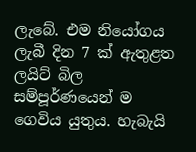ලැබේ. එම නියෝගය ලැබී දින 7 ක් ඇතුළත ලයිට් බිල සම්පූර්ණයෙන් ම ගෙවිය යුතුය. හැබැයි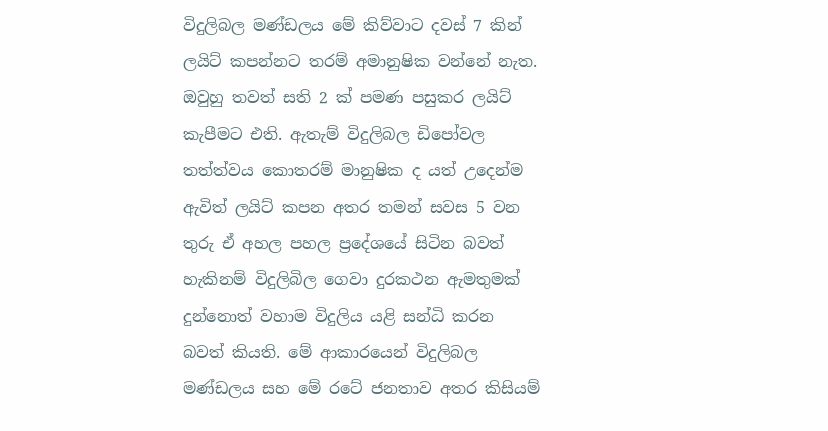විදුලිබල මණ්ඩලය මේ කිව්වාට දවස් 7 කින් ලයිට් කපන්නට තරම් අමානුෂික වන්නේ නැත. ඔවුහු තවත් සති 2 ක් පමණ පසුකර ලයිට් කැපීමට එති. ඇතැම් විදුලිබල ඩිපෝවල තත්ත්වය කොතරම් මානුෂික ද යත් උදෙන්ම ඇවිත් ලයිට් කපන අතර තමන් සවස 5 වන තුරු ඒ අහල පහල ප්‍රදේශයේ සිටින බවත් හැකිනම් විදුලිබිල ගෙවා දුරකථන ඇමතුමක් දුන්නොත් වහාම විදුලිය යළි සන්ධි කරන බවත් කියති. මේ ආකාරයෙන් විදුලිබල මණ්ඩලය සහ මේ රටේ ජනතාව අතර කිසියම්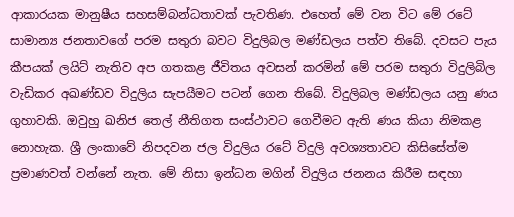ආකාරයක මානුෂීය සහසම්බන්ධතාවක් පැවතිණ. එහෙත් මේ වන විට මේ රටේ සාමාන්‍ය ජනතාවගේ පරම සතුරා බවට විදුලිබල මණ්ඩලය පත්ව තිබේ. දවසට පැය කීපයක් ලයිට් නැතිව අප ගතකළ ජීවිතය අවසන් කරමින් මේ පරම සතුරා විදුලිබිල වැඩිකර අඛණ්ඩව විදුලිය සැපයීමට පටන් ගෙන තිබේ. විදුලිබල මණ්ඩලය යනු ණය ගුහාවකි. ඔවුහු ඛනිජ තෙල් නීතිගත සංස්ථාවට ගෙවීමට ඇති ණය කියා නිමකළ නොහැක. ශ්‍රී ලංකාවේ නිපදවන ජල විදුලිය රටේ විදුලි අවශ්‍යතාවට කිසිසේත්ම ප්‍රමාණවත් වන්නේ නැත. මේ නිසා ඉන්ධන මගින් විදුලිය ජනනය කිරීම සඳහා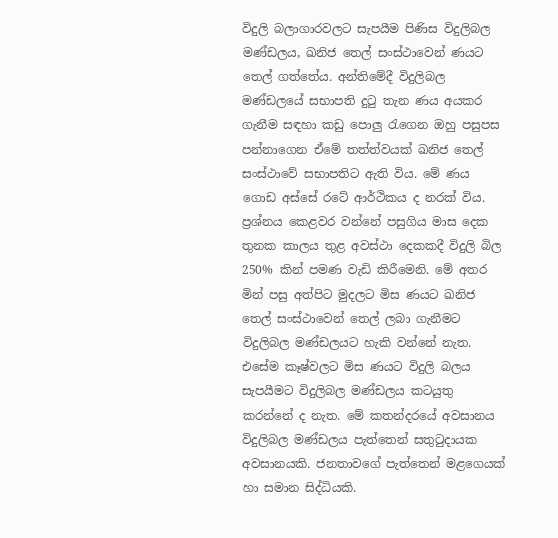විදුලි බලාගාරවලට සැපයීම පිණිස විදුලිබල මණ්ඩලය, ඛනිජ තෙල් සංස්ථාවෙන් ණයට තෙල් ගත්තේය. අන්තිමේදී විදුලිබල මණ්ඩලයේ සභාපති දුටු තැන ණය අයකර ගැනීම සඳහා කඩු පොලු රැගෙන ඔහු පසුපස පන්නාගෙන ඒමේ තත්ත්වයක් ඛනිජ තෙල් සංස්ථාවේ සභාපතිට ඇති විය. මේ ණය ගොඩ අස්සේ රටේ ආර්ථිකය ද නරක් විය. ප්‍රශ්නය කෙළවර වන්නේ පසුගිය මාස දෙක තුනක කාලය තුළ අවස්ථා දෙකකදී විදුලි බිල 250% කින් පමණ වැඩි කිරීමෙනි. මේ අතර මින් පසු අත්පිට මුදලට මිස ණයට ඛනිජ තෙල් සංස්ථාවෙන් තෙල් ලබා ගැනීමට විදුලිබල මණ්ඩලයට හැකි වන්නේ නැත. එසේම කෑෂ්වලට මිස ණයට විදුලි බලය සැපයීමට විදුලිබල මණ්ඩලය කටයුතු කරන්නේ ද නැත. මේ කතන්දරයේ අවසානය විදුලිබල මණ්ඩලය පැත්තෙන් සතුටුදායක අවසානයකි. ජනතාවගේ පැත්තෙන් මළගෙයක් හා සමාන සිද්ධියකි.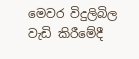මෙවර විදුලිබිල වැඩි කිරීමේදී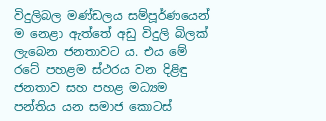විදුලිබල මණ්ඩලය සම්පූර්ණයෙන් ම නෙළා ඇත්තේ අඩු විදුලි බිලක් ලැබෙන ජනතාවට ය. එය මේ රටේ පහළම ස්ථරය වන දිළිඳු ජනතාව සහ පහළ මධ්‍යම පන්තිය යන සමාජ කොටස්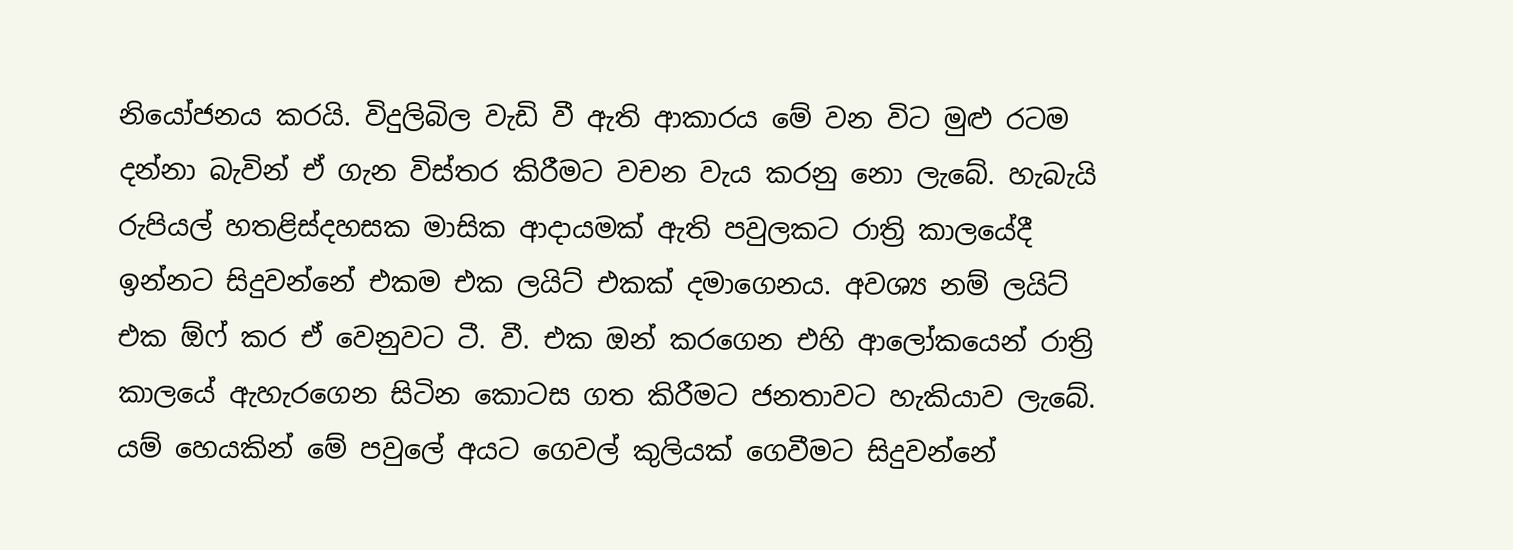නියෝජනය කරයි. විදුලිබිල වැඩි වී ඇති ආකාරය මේ වන විට මුළු රටම දන්නා බැවින් ඒ ගැන විස්තර කිරීමට වචන වැය කරනු නො ලැබේ. හැබැයි රුපියල් හතළිස්දහසක මාසික ආදායමක් ඇති පවුලකට රාත්‍රි කාලයේදී ඉන්නට සිදුවන්නේ එකම එක ලයිට් එකක් දමාගෙනය. අවශ්‍ය නම් ලයිට් එක ඕෆ් කර ඒ වෙනුවට ටී. වී. එක ඔන් කරගෙන එහි ආලෝකයෙන් රාත්‍රි කාලයේ ඇහැරගෙන සිටින කොටස ගත කිරීමට ජනතාවට හැකියාව ලැබේ. යම් හෙයකින් මේ පවුලේ අයට ගෙවල් කුලියක් ගෙවීමට සිදුවන්නේ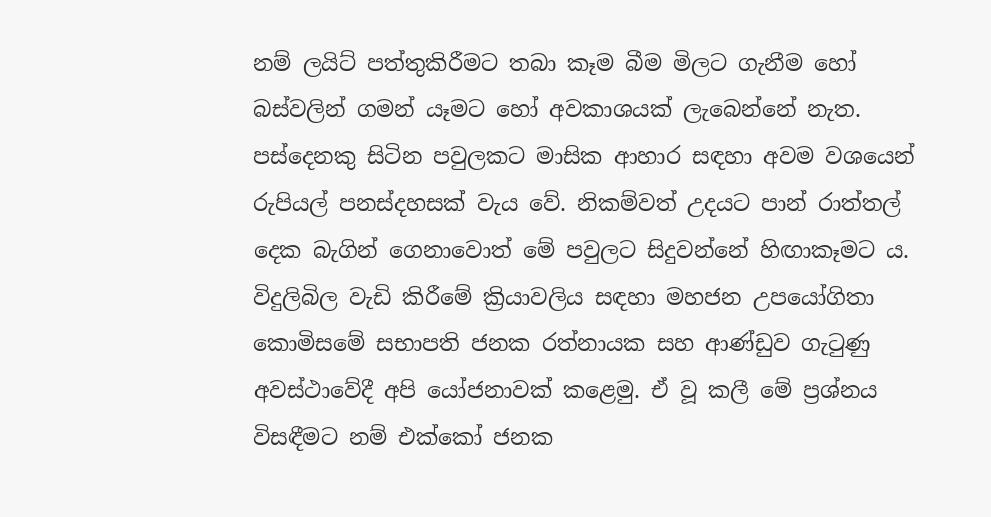නම් ලයිට් පත්තුකිරීමට තබා කෑම බීම මිලට ගැනීම හෝ බස්වලින් ගමන් යෑමට හෝ අවකාශයක් ලැබෙන්නේ නැත. පස්දෙනකු සිටින පවුලකට මාසික ආහාර සඳහා අවම වශයෙන් රුපියල් පනස්දහසක් වැය වේ. නිකම්වත් උදයට පාන් රාත්තල් දෙක බැගින් ගෙනාවොත් මේ පවුලට සිදුවන්නේ හිඟාකෑමට ය. විදුලිබිල වැඩි කිරීමේ ක්‍රියාවලිය සඳහා මහජන උපයෝගිතා කොමිසමේ සභාපති ජනක රත්නායක සහ ආණ්ඩුව ගැටුණු අවස්ථාවේදී අපි යෝජනාවක් කළෙමු. ඒ වූ කලී මේ ප්‍රශ්නය විසඳීමට නම් එක්කෝ ජනක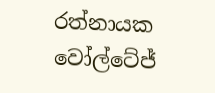රත්නායක වෝල්ටේජ්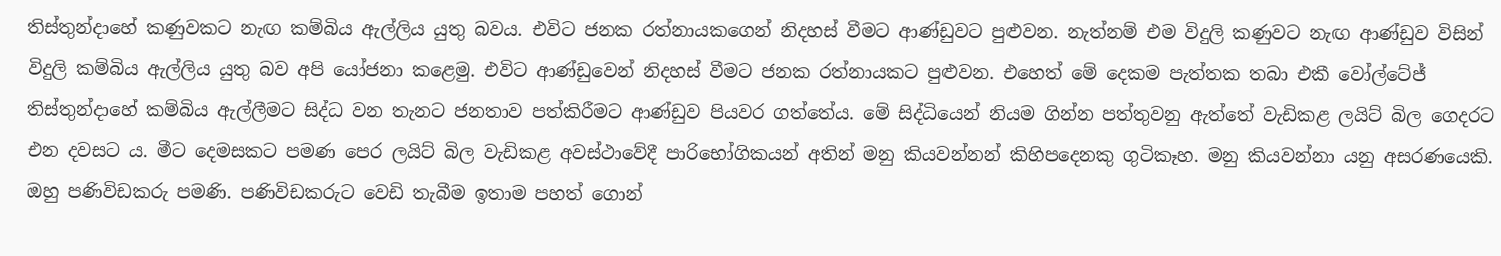තිස්තුන්දාහේ කණුවකට නැඟ කම්බිය ඇල්ලිය යුතු බවය. එවිට ජනක රත්නායකගෙන් නිදහස් වීමට ආණ්ඩුවට පුළුවන. නැත්නම් එම විදුලි කණුවට නැඟ ආණ්ඩුව විසින් විදුලි කම්බිය ඇල්ලිය යුතු බව අපි යෝජනා කළෙමු. එවිට ආණ්ඩුවෙන් නිදහස් වීමට ජනක රත්නායකට පුළුවන. එහෙත් මේ දෙකම පැත්තක තබා එකී වෝල්ටේජ් තිස්තුන්දාහේ කම්බිය ඇල්ලීමට සිද්ධ වන තැනට ජනතාව පත්කිරීමට ආණ්ඩුව පියවර ගත්තේය. මේ සිද්ධියෙන් නියම ගින්න පත්තුවනු ඇත්තේ වැඩිකළ ලයිට් බිල ගෙදරට එන දවසට ය. මීට දෙමසකට පමණ පෙර ලයිට් බිල වැඩිකළ අවස්ථාවේදී පාරිභෝගිකයන් අතින් මනු කියවන්නන් කිහිපදෙනකු ගුටිකෑහ. මනු කියවන්නා යනු අසරණයෙකි. ඔහු පණිවිඩකරු පමණි. පණිවිඩකරුට වෙඩි තැබීම ඉතාම පහත් ගොන්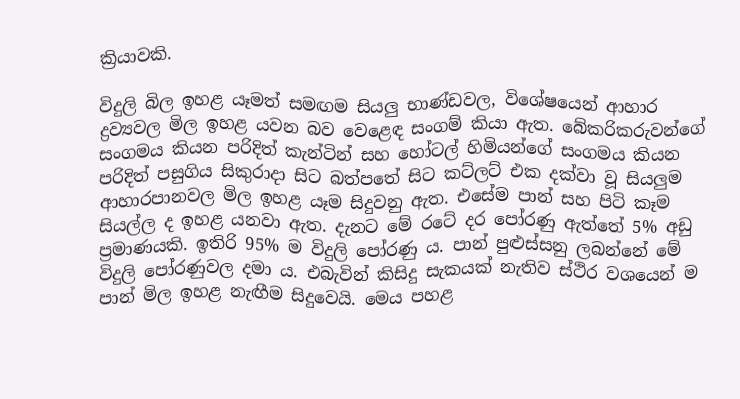ක්‍රියාවකි.

විදුලි බිල ඉහළ යෑමත් සමඟම සියලු භාණ්ඩවල, විශේෂයෙන් ආහාර ද්‍රව්‍යවල මිල ඉහළ යවන බව වෙළෙඳ සංගම් කියා ඇත. බේකරිකරුවන්ගේ සංගමය කියන පරිදිත් කැන්ටින් සහ හෝටල් හිමියන්ගේ සංගමය කියන පරිදිත් පසුගිය සිකුරාදා සිට බත්පතේ සිට කට්ලට් එක දක්වා වූ සියලුම ආහාරපානවල මිල ඉහළ යෑම සිදුවනු ඇත. එසේම පාන් සහ පිටි කෑම සියල්ල ද ඉහළ යනවා ඇත. දැනට මේ රටේ දර පෝරණු ඇත්තේ 5% අඩු ප්‍රමාණයකි. ඉතිරි 95% ම විදුලි පෝරණු ය. පාන් පුළුස්සනු ලබන්නේ මේ විදුලි පෝරණුවල දමා ය. එබැවින් කිසිදු සැකයක් නැතිව ස්ථිර වශයෙන් ම පාන් මිල ඉහළ නැඟීම සිදුවෙයි. මෙය පහළ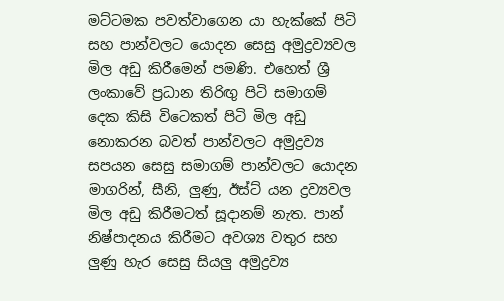මට්ටමක පවත්වාගෙන යා හැක්කේ පිටි සහ පාන්වලට යොදන සෙසු අමුද්‍රව්‍යවල මිල අඩු කිරීමෙන් පමණි. එහෙත් ශ්‍රී ලංකාවේ ප්‍රධාන තිරිඟු පිටි සමාගම් දෙක කිසි විටෙකත් පිටි මිල අඩු නොකරන බවත් පාන්වලට අමුද්‍රව්‍ය සපයන සෙසු සමාගම් පාන්වලට යොදන මාගරින්, සීනි, ලුණු, ඊස්ට් යන ද්‍රව්‍යවල මිල අඩු කිරීමටත් සූදානම් නැත. පාන් නිෂ්පාදනය කිරීමට අවශ්‍ය වතුර සහ ලුණු හැර සෙසු සියලු අමුද්‍රව්‍ය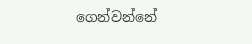ගෙන්වන්නේ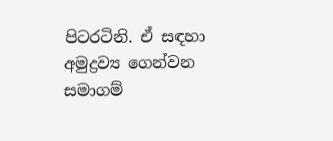පිටරටිනි. ඒ සඳහා අමුද්‍රව්‍ය ගෙන්වන සමාගම්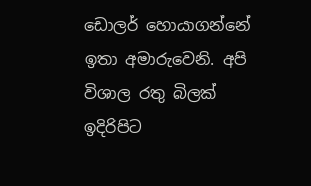ඩොලර් හොයාගන්නේ ඉතා අමාරුවෙනි. අපි විශාල රතු බිලක් ඉදිරිපිට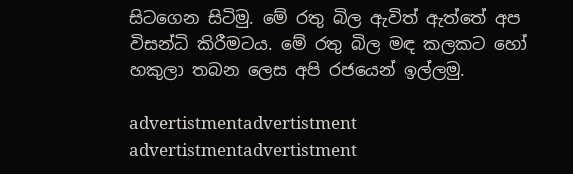සිටගෙන සිටිමු. මේ රතු බිල ඇවිත් ඇත්තේ අප විසන්ධි කිරීමටය. මේ රතු බිල මඳ කලකට හෝ හකුලා තබන ලෙස අපි රජයෙන් ඉල්ලමු.

advertistmentadvertistment
advertistmentadvertistment